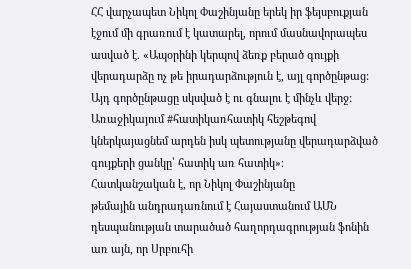ՀՀ վարչապետ Նիկոլ Փաշինյանը երեկ իր ֆեյսբուքյան էջում մի գրառում է կատարել, որում մասնավորապես ասված է. «Ապօրինի կերպով ձեռք բերած գույքի վերադարձը ոչ թե իրադարձություն է, այլ գործընթաց: Այդ գործընթացը սկսված է ու գնալու է մինչև վերջ: Առաջիկայում #հատիկառհատիկ հեշթեգով կներկայացնեմ արդեն իսկ պետությանը վերադարձված գույքերի ցանկը՝ հատիկ առ հատիկ»։
Հատկանշական է, որ Նիկոլ Փաշինյանը
թեմային անդրադառնում է Հայաստանում ԱՄՆ դեսպանության տարածած հաղորդագրության ֆոնին
առ այն, որ Սրբուհի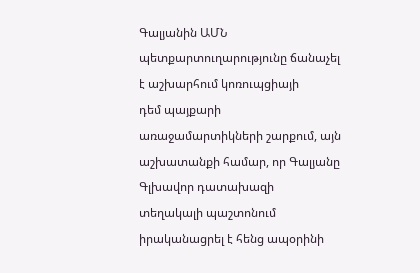Գալյանին ԱՄՆ պետքարտուղարությունը ճանաչել է աշխարհում կոռուպցիայի
դեմ պայքարի առաջամարտիկների շարքում, այն աշխատանքի համար, որ Գալյանը Գլխավոր դատախազի
տեղակալի պաշտոնում իրականացրել է հենց ապօրինի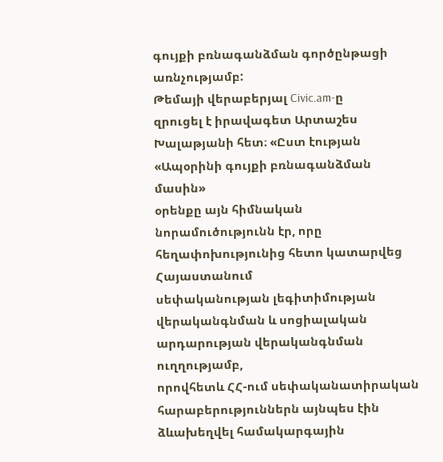գույքի բռնագանձման գործընթացի առնչությամբ:
Թեմայի վերաբերյալ Civic.am-ը
զրուցել է իրավագետ Արտաշես Խալաթյանի հետ։ «Ըստ էության «Ապօրինի գույքի բռնագանձման մասին»
օրենքը այն հիմնական նորամուծությունն էր, որը հեղափոխությունից հետո կատարվեց Հայաստանում
սեփականության լեգիտիմության վերականգնման և սոցիալական արդարության վերականգնման ուղղությամբ,
որովհետև ՀՀ-ում սեփականատիրական հարաբերություններն այնպես էին ձևախեղվել համակարգային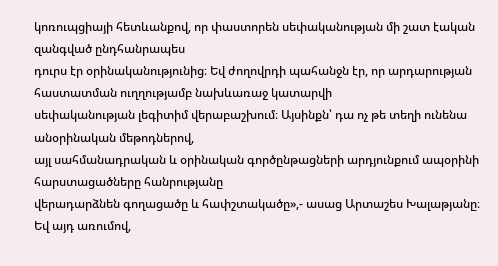կոռուպցիայի հետևանքով, որ փաստորեն սեփականության մի շատ էական զանգված ընդհանրապես
դուրս էր օրինականությունից։ Եվ ժողովրդի պահանջն էր, որ արդարության հաստատման ուղղությամբ նախևառաջ կատարվի
սեփականության լեգիտիմ վերաբաշխում։ Այսինքն՝ դա ոչ թե տեղի ունենա անօրինական մեթոդներով,
այլ սահմանադրական և օրինական գործընթացների արդյունքում ապօրինի հարստացածները հանրությանը
վերադարձնեն գողացածը և հափշտակածը»,- ասաց Արտաշես Խալաթյանը։
Եվ այդ առումով,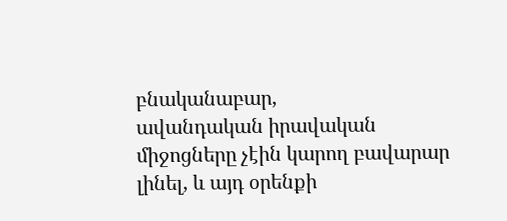բնականաբար,
ավանդական իրավական միջոցները չէին կարող բավարար լինել, և այդ օրենքի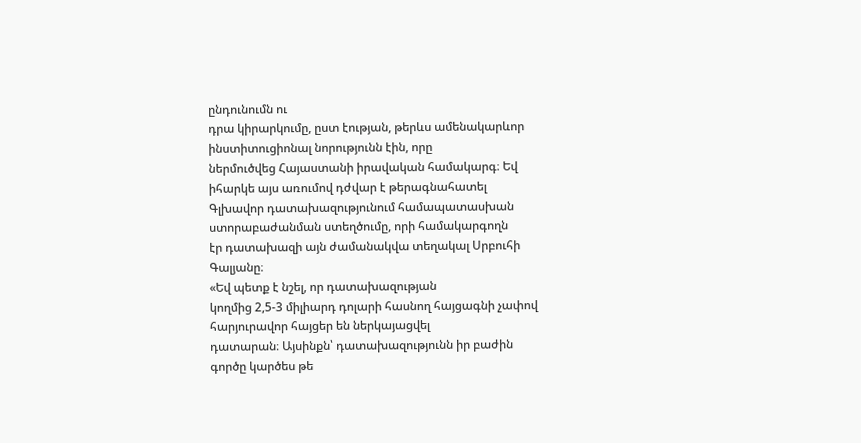ընդունումն ու
դրա կիրարկումը, ըստ էության, թերևս ամենակարևոր ինստիտուցիոնալ նորությունն էին, որը
ներմուծվեց Հայաստանի իրավական համակարգ։ Եվ իհարկե այս առումով դժվար է թերագնահատել
Գլխավոր դատախազությունում համապատասխան ստորաբաժանման ստեղծումը, որի համակարգողն
էր դատախազի այն ժամանակվա տեղակալ Սրբուհի Գալյանը։
«Եվ պետք է նշել, որ դատախազության
կողմից 2,5-3 միլիարդ դոլարի հասնող հայցագնի չափով հարյուրավոր հայցեր են ներկայացվել
դատարան։ Այսինքն՝ դատախազությունն իր բաժին
գործը կարծես թե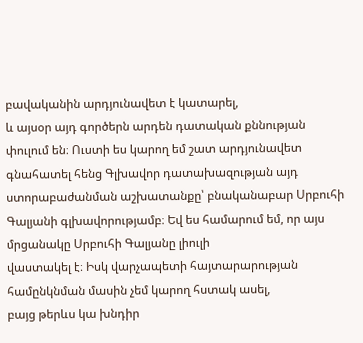բավականին արդյունավետ է կատարել,
և այսօր այդ գործերն արդեն դատական քննության փուլում են։ Ուստի ես կարող եմ շատ արդյունավետ
գնահատել հենց Գլխավոր դատախազության այդ ստորաբաժանման աշխատանքը՝ բնականաբար Սրբուհի
Գալյանի գլխավորությամբ։ Եվ ես համարում եմ, որ այս մրցանակը Սրբուհի Գալյանը լիուլի
վաստակել է։ Իսկ վարչապետի հայտարարության համընկնման մասին չեմ կարող հստակ ասել,
բայց թերևս կա խնդիր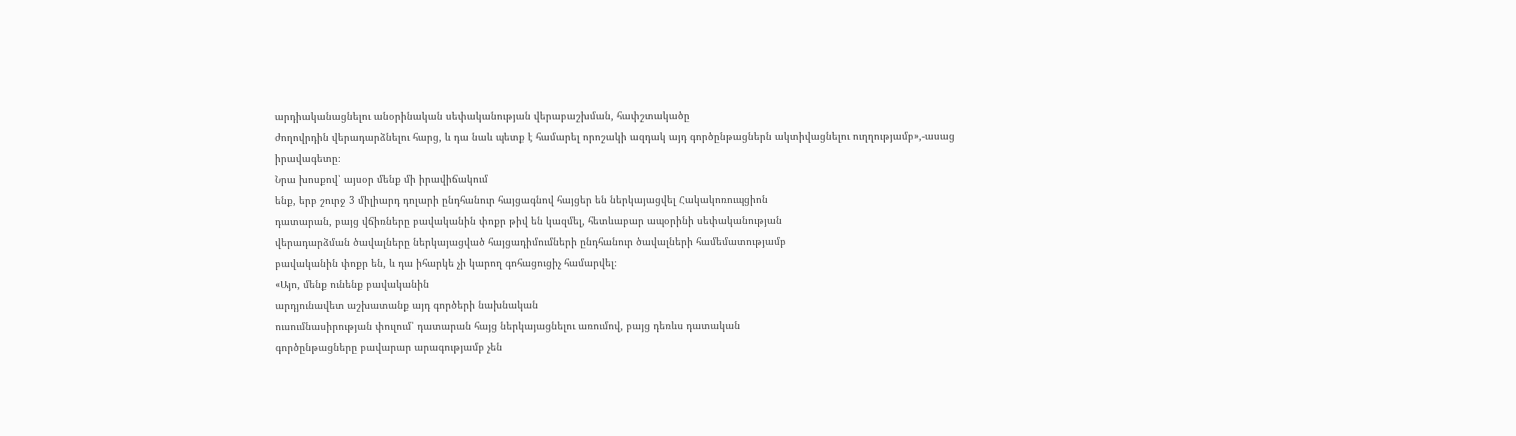արդիականացնելու անօրինական սեփականության վերաբաշխման, հափշտակածը
ժողովրդին վերադարձնելու հարց, և դա նաև պետք է համարել որոշակի ազդակ այդ գործընթացներն ակտիվացնելու ուղղությամբ»,-ասաց
իրավագետը։
Նրա խոսքով՝ այսօր մենք մի իրավիճակում
ենք, երբ շուրջ 3 միլիարդ դոլարի ընդհանուր հայցագնով հայցեր են ներկայացվել Հակակոռուպցիոն
դատարան, բայց վճիռները բավականին փոքր թիվ են կազմել, հետևաբար ապօրինի սեփականության
վերադարձման ծավալները ներկայացված հայցադիմումների ընդհանուր ծավալների համեմատությամբ
բավականին փոքր են, և դա իհարկե չի կարող գոհացուցիչ համարվել։
«Այո, մենք ունենք բավականին
արդյունավետ աշխատանք այդ գործերի նախնական
ուսումնասիրության փուլում՝ դատարան հայց ներկայացնելու առումով, բայց դեռևս դատական
գործընթացները բավարար արագությամբ չեն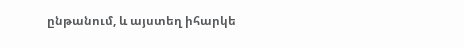ընթանում, և այստեղ իհարկե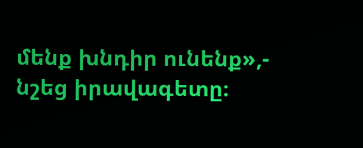մենք խնդիր ունենք»,-
նշեց իրավագետը։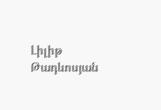Լիլիթ Թադևոսյան